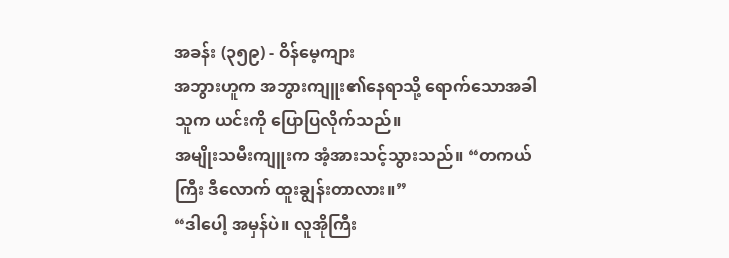အခန်း (၃၅၉) - ဝိန်မေ့ကျား
အဘွားဟူက အဘွားကျူး၏နေရာသို့ ရောက်သောအခါ သူက ယင်းကို ပြောပြလိုက်သည်။
အမျိုးသမီးကျူးက အံ့အားသင့်သွားသည်။ “တကယ်ကြီး ဒီလောက် ထူးချွန်းတာလား။”
“ဒါပေါ့ အမှန်ပဲ။ လူအိုကြီး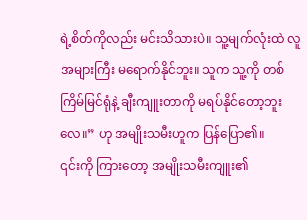ရဲ့စိတ်ကိုလည်း မင်းသိသားပဲ။ သူ့မျက်လုံးထဲ လူအများကြီး မရောက်နိုင်ဘူး။ သူက သူ့ကို တစ်ကြိမ်မြင်ရုံနဲ့ ချီးကျူးတာကို မရပ်နိုင်တော့ဘူးလေ။” ဟု အမျိုးသမီးဟူက ပြန်ပြော၏။
၎င်းကို ကြားတော့ အမျိုးသမီးကျူး၏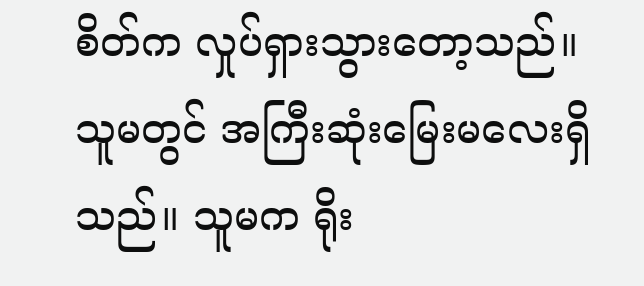စိတ်က လှုပ်ရှားသွားတော့သည်။
သူမတွင် အကြီးဆုံးမြေးမလေးရှိသည်။ သူမက ရိုး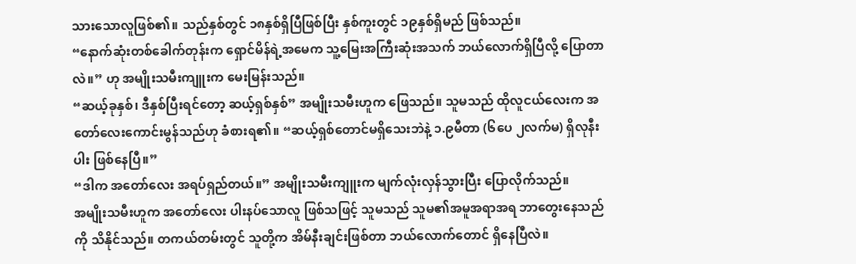သားသောလူဖြစ်၏။ သည်နှစ်တွင် ၁၈နှစ်ရှိပြီဖြစ်ပြီး နှစ်ကူးတွင် ၁၉နှစ်ရှိမည် ဖြစ်သည်။
“နောက်ဆုံးတစ်ခေါက်တုန်းက ရှောင်မိန်ရဲ့အမေက သူ့မြေးအကြီးဆုံးအသက် ဘယ်လောက်ရှိပြီလို့ ပြောတာလဲ။” ဟု အမျိုးသမီးကျူးက မေးမြန်းသည်။
“ဆယ့်ခုနှစ်၊ ဒီနှစ်ပြီးရင်တော့ ဆယ့်ရှစ်နှစ်” အမျိုးသမီးဟူက ဖြေသည်။ သူမသည် ထိုလူငယ်လေးက အတော်လေးကောင်းမွန်သည်ဟု ခံစားရ၏။ “ဆယ့်ရှစ်တောင်မရှိသေးဘဲနဲ့ ၁.၉မီတာ (၆ပေ ၂လက်မ) ရှိလုနီးပါး ဖြစ်နေပြီ။”
“ဒါက အတော်လေး အရပ်ရှည်တယ်။” အမျိုးသမီးကျူးက မျက်လုံးလှန်သွားပြီး ပြောလိုက်သည်။
အမျိုးသမီးဟူက အတော်လေး ပါးနပ်သောလူ ဖြစ်သဖြင့် သူမသည် သူမ၏အမူအရာအရ ဘာတွေးနေသည်ကို သိနိုင်သည်။ တကယ်တမ်းတွင် သူတို့က အိမ်နီးချင်းဖြစ်တာ ဘယ်လောက်တောင် ရှိနေပြီလဲ။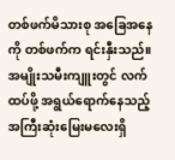တစ်ဖက်မိသားစု အခြေအနေကို တစ်ဖက်က ရင်းနှီးသည်။
အမျိုးသမီးကျူးတွင် လက်ထပ်ဖို့ အရွယ်ရောက်နေသည့် အကြီးဆုံးမြေးမလေးရှိ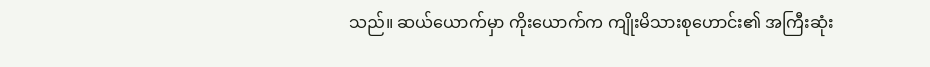သည်။ ဆယ်ယောက်မှာ ကိုးယောက်က ကျိုးမိသားစုဟောင်း၏ အကြီးဆုံး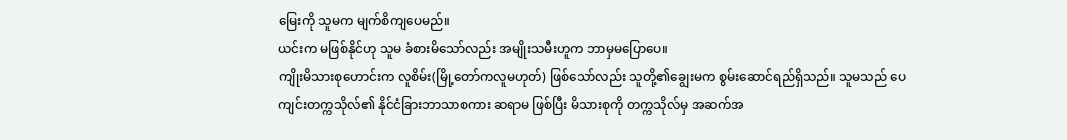မြေးကို သူမက မျက်စိကျပေမည်။
ယင်းက မဖြစ်နိုင်ဟု သူမ ခံစားမိသော်လည်း အမျိုးသမီးဟူက ဘာမှမပြောပေ။
ကျိုးမိသားစုဟောင်းက လူစိမ်း(မြို့တော်ကလူမဟုတ်) ဖြစ်သော်လည်း သူတို့၏ချွေးမက စွမ်းဆောင်ရည်ရှိသည်။ သူမသည် ပေကျင်းတက္ကသိုလ်၏ နိုင်ငံခြားဘာသာစကား ဆရာမ ဖြစ်ပြီး မိသားစုကို တက္ကသိုလ်မှ အဆက်အ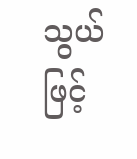သွယ်ဖြင့်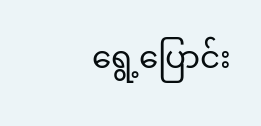ရွေ့ပြောင်း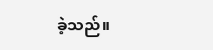ခဲ့သည်။